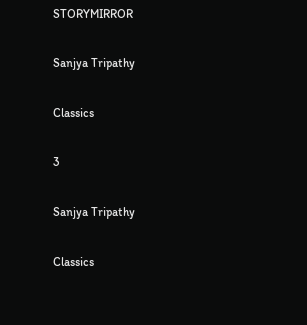STORYMIRROR

Sanjya Tripathy

Classics

3

Sanjya Tripathy

Classics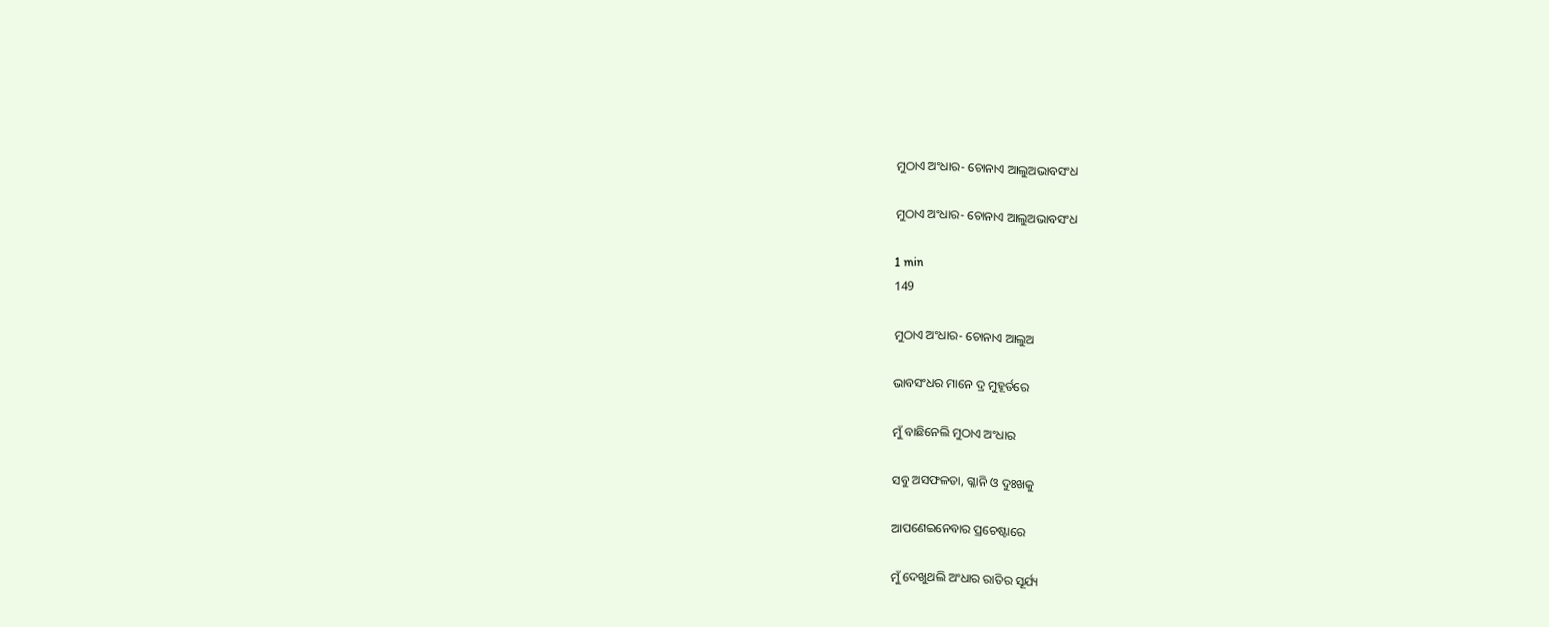ମୁଠାଏ ଅଂଧାର- ଚୋନାଏ ଆଲୁଅଭାବସଂଧ

ମୁଠାଏ ଅଂଧାର- ଚୋନାଏ ଆଲୁଅଭାବସଂଧ

1 min
149

ମୁଠାଏ ଅଂଧାର- ଚୋନାଏ ଆଲୁଅ

ଭାବସଂଧର ମାନେ ଦ୍ର ମୁହୂର୍ତରେ

ମୁଁ ବାଛିନେଲି ମୁଠାଏ ଅଂଧାର

ସବୁ ଅସଫଳତା, ଗ୍ଳାନି ଓ ଦୁଃଖକୁ

ଆପଣେଇନେବାର ପ୍ରଚେଷ୍ଟାରେ

ମୁଁ ଦେଖୁଥଲି ଅଂଧାର ରାତିର ସୂର୍ଯ୍ୟ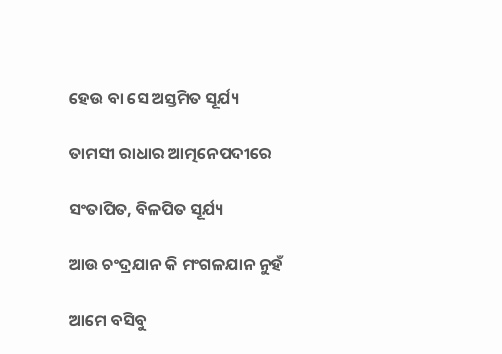ହେଉ ବା ସେ ଅସ୍ତମିତ ସୂର୍ଯ୍ୟ

ତାମସୀ ରାଧାର ଆତ୍ମନେପଦୀରେ

ସଂତାପିତ, ବିଳପିତ ସୂର୍ଯ୍ୟ

ଆଉ ଚଂଦ୍ରଯାନ କି ମଂଗଳଯାନ ନୁହଁ

ଆମେ ବସିବୁ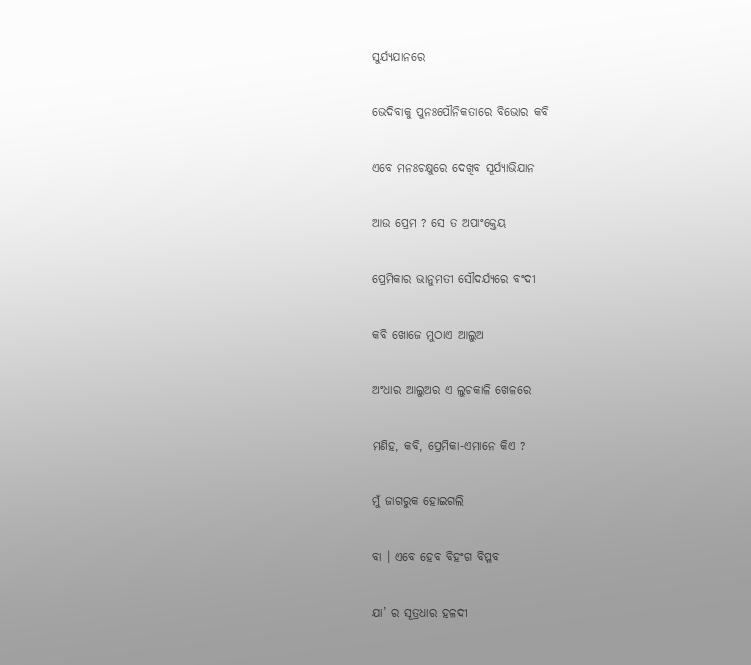ସୁର୍ଯ୍ୟଯାନରେ

ଭେଦିବାକୁ ପୁନଃପୌନିକତାରେ ବିଭୋର କବି

ଏବେ ମନଃଚକ୍ଷୁରେ ଦେଖିବ ସୂର୍ଯ୍ୟାଭିଯାନ

ଆଉ ପ୍ରେମ ? ସେ ତ ଅପାଂକ୍ତେୟ

ପ୍ରେମିକାର ଭାନୁମତୀ ସୌଦର୍ଯ୍ୟରେ ବଂଦୀ

କବି ଖୋଜେ ମୁଠାଏ ଆଲୁଅ

ଅଂଧାର ଆଲୁଅର ଏ ଲୁଚକାଳି ଖେଳରେ

ମଣିହ, କବି, ପ୍ରେମିକା-ଏମାନେ କିଏ ?

ମୁଁ ଜାଗରୁକ ହୋଇଗଲି

ବା । ଏବେ ହେବ ବିହଂଗ ବିପ୍ଳବ

ଯା’ ର ସୂତ୍ରଧାର ହଳଦୀ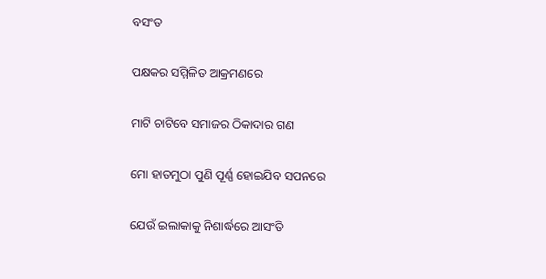ବସଂତ

ପକ୍ଷକର ସମ୍ମିଳିତ ଆକ୍ରମଣରେ

ମାଟି ଚାଟିବେ ସମାଜର ଠିକାଦାର ଗଣ

ମୋ ହାତମୁଠା ପୁଣି ପୂର୍ଣ୍ଣ ହୋଇଯିବ ସପନରେ

ଯେଉଁ ଇଲାକାକୁ ନିଶାର୍ଦ୍ଧରେ ଆସଂତି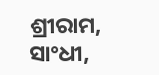ଶ୍ରୀରାମ, ସାଂଧୀ,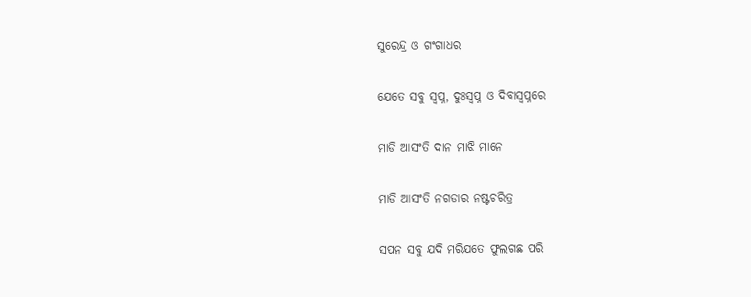ସୁରେନ୍ଦ୍ର ଓ ଗଂଗାଧର

ଯେତେ ସବୁ ସ୍ବପ୍ନ, ଦୁଃସ୍ଵପ୍ନ ଓ ଦିବାସ୍ୱପ୍ନରେ

ମାଡି ଆସଂତି ଦାନ ମାଝି ମାନେ

ମାଡି ଆସଂତି ନଗଡାର ନଷ୍ଟଚରିତ୍ର

ସପନ ସବୁ ଯଦି ମରିଯତେ ଫୁଲଗଛ ପରି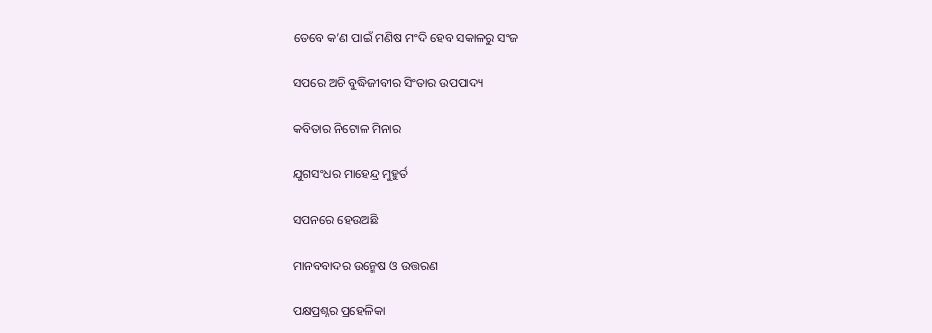ତେବେ କ’ଣ ପାଇଁ ମଣିଷ ମଂଦି ହେବ ସକାଳରୁ ସଂଜ

ସପରେ ଅଚି ବୁଦ୍ଧିଜୀବୀର ସିଂତାର ଉପପାଦ୍ୟ

କବିତାର ନିଟୋଳ ମିନାର

ଯୁଗସଂଧର ମାହେନ୍ଦ୍ର ମୁହୁର୍ତ

ସପନରେ ହେଉଅଛି

ମାନବବାଦର ଉନ୍ମେଷ ଓ ଉତ୍ତରଣ

ପକ୍ଷପ୍ରଶ୍ନର ପ୍ରହେଳିକା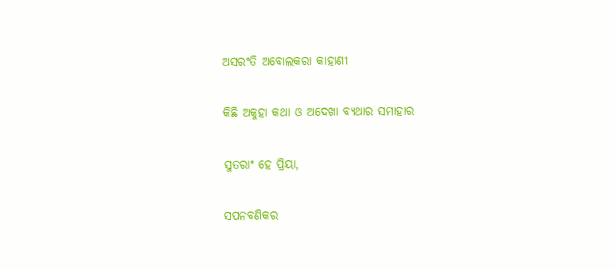ଅସରଂତି ଅବୋଲକରା କାହାଣୀ

କିଛି ଅକୁହା କଥା ଓ ଅଦେଖା ବ୍ୟଥାର ସମାହାର

ସୁତରାଂ ହେ ପ୍ରିୟା,

ସପନବଣିକର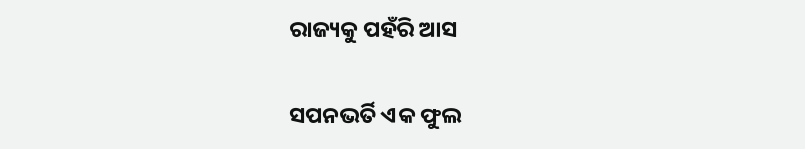ରାଜ୍ୟକୁ ପହଁରି ଆସ

ସପନଭର୍ତି ଏକ ଫୁଲ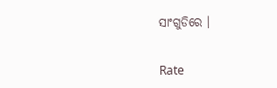ସାଂଗୁଡିରେ ।


Rate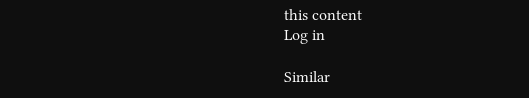this content
Log in

Similar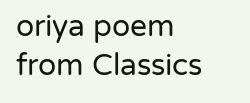oriya poem from Classics